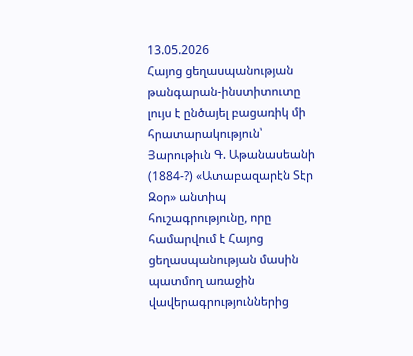13.05.2026
Հայոց ցեղասպանության թանգարան-ինստիտուտը լույս է ընծայել բացառիկ մի հրատարակություն՝ Յարութիւն Գ. Աթանասեանի (1884-?) «Ատաբազարէն Տէր Զօր» անտիպ հուշագրությունը, որը համարվում է Հայոց ցեղասպանության մասին պատմող առաջին վավերագրություններից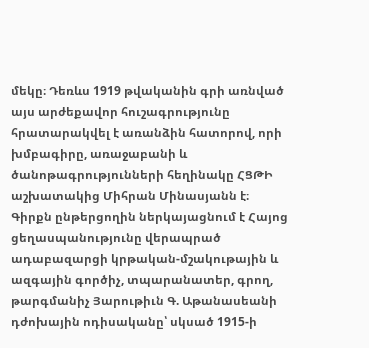մեկը։ Դեռևս 1919 թվականին գրի առնված այս արժեքավոր հուշագրությունը հրատարակվել է առանձին հատորով, որի խմբագիրը, առաջաբանի և ծանոթագրությունների հեղինակը ՀՑԹԻ աշխատակից Միհրան Մինասյանն է։
Գիրքն ընթերցողին ներկայացնում է Հայոց ցեղասպանությունը վերապրած ադաբազարցի կրթական-մշակութային և ազգային գործիչ, տպարանատեր, գրող, թարգմանիչ Յարութիւն Գ. Աթանասեանի դժոխային ոդիսականը՝ սկսած 1915-ի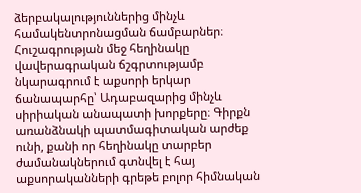ձերբակալություններից մինչև համակենտրոնացման ճամբարներ։ Հուշագրության մեջ հեղինակը վավերագրական ճշգրտությամբ նկարագրում է աքսորի երկար ճանապարհը՝ Ադաբազարից մինչև սիրիական անապատի խորքերը։ Գիրքն առանձնակի պատմագիտական արժեք ունի, քանի որ հեղինակը տարբեր ժամանակներում գտնվել է հայ աքսորականների գրեթե բոլոր հիմնական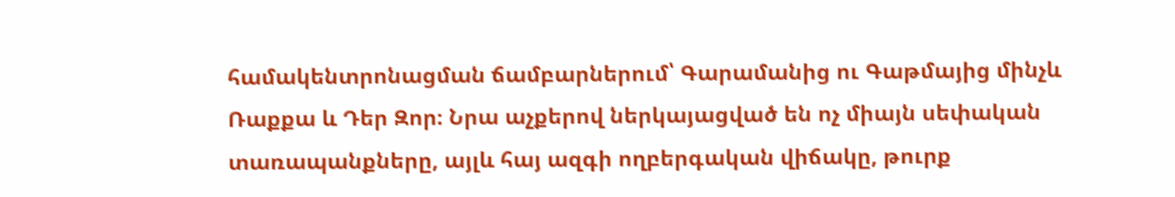համակենտրոնացման ճամբարներում՝ Գարամանից ու Գաթմայից մինչև Ռաքքա և Դեր Զոր։ Նրա աչքերով ներկայացված են ոչ միայն սեփական տառապանքները, այլև հայ ազգի ողբերգական վիճակը, թուրք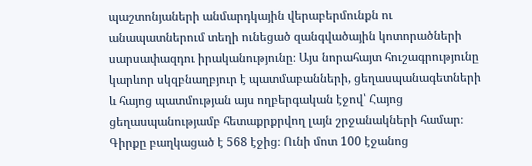պաշտոնյաների անմարդկային վերաբերմունքն ու անապատներում տեղի ունեցած զանգվածային կոտորածների սարսափազդու իրականությունը։ Այս նորահայտ հուշագրությունը կարևոր սկզբնաղբյուր է պատմաբանների, ցեղասպանագետների և հայոց պատմության այս ողբերգական էջով՝ Հայոց ցեղասպանությամբ հետաքրքրվող լայն շրջանակների համար։
Գիրքը բաղկացած է 568 էջից։ Ունի մոտ 100 էջանոց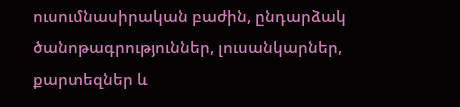ուսումնասիրական բաժին, ընդարձակ ծանոթագրություններ, լուսանկարներ, քարտեզներ և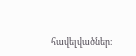հավելվածներ։